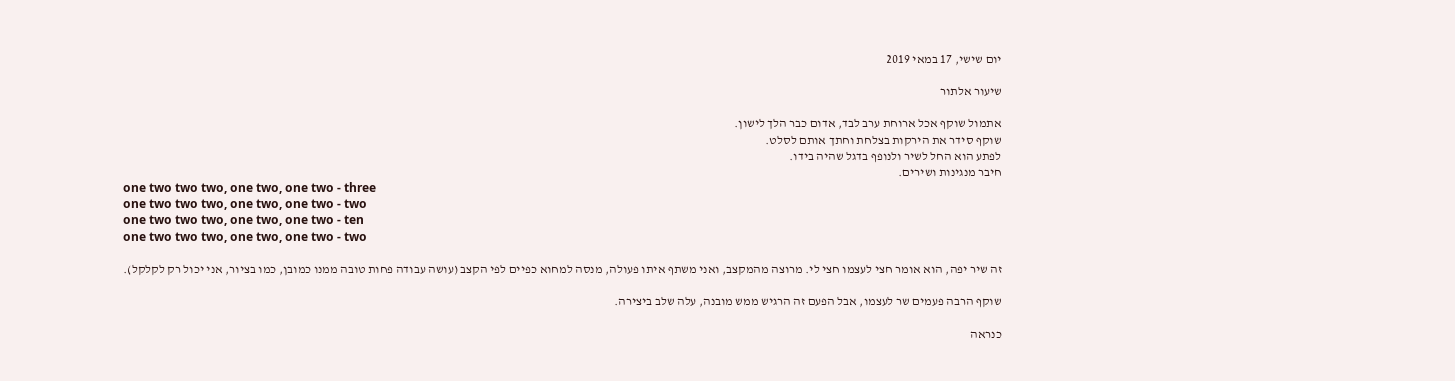יום שישי, 17 במאי 2019

שיעור אלתור

אתמול שוקף אכל ארוחת ערב לבד, אדום כבר הלך לישון.
שוקף סידר את הירקות בצלחת וחתך אותם לסלט.
לפתע הוא החל לשיר ולנופף בדגל שהיה בידו.
חיבר מנגינות ושירים.
one two two two, one two, one two - three
one two two two, one two, one two - two
one two two two, one two, one two - ten
one two two two, one two, one two - two

זה שיר יפה, הוא אומר חצי לעצמו חצי לי. מרוצה מהמקצב, ואני משתף איתו פעולה, מנסה למחוא כפיים לפי הקצב (עושה עבודה פחות טובה ממנו כמובן, כמו בציור, אני יכול רק לקלקל).

שוקף הרבה פעמים שר לעצמו, אבל הפעם זה הרגיש ממש מובנה, עלה שלב ביצירה.

כנראה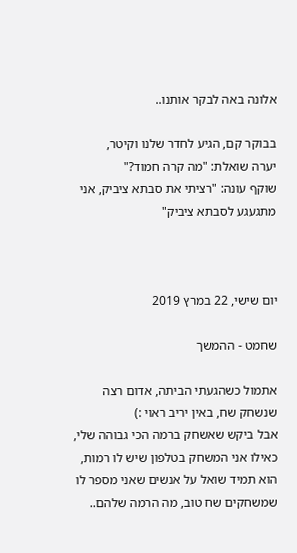אלונה באה לבקר אותנו..

בבוקר קם, הגיע לחדר שלנו וקיטר,
יערה שואלת: "מה קרה חמוד?"
שוקף עונה: "רציתי את סבתא ציביק, אני מתגעגע לסבתא ציביק"



יום שישי, 22 במרץ 2019

שחמט - ההמשך

אתמול כשהגעתי הביתה, אדום רצה שנשחק שח, באין יריב ראוי :)
אבל ביקש שאשחק ברמה הכי גבוהה שלי, כאילו אני המשחק בטלפון שיש לו רמות,
הוא תמיד שואל על אנשים שאני מספר לו שמשחקים שח טוב, מה הרמה שלהם..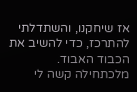אז שיחקנו, והשתדלתי להתרכז, כדי להשיב את הכבוד האבוד.
מלכתחילה קשה לי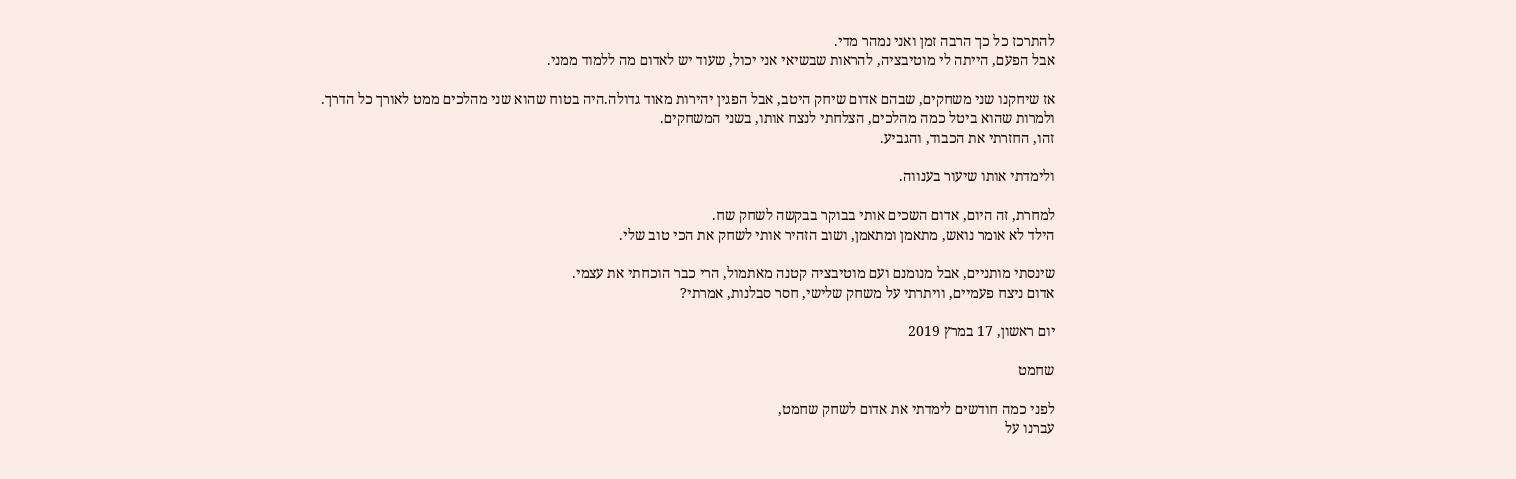להתרכז כל כך הרבה זמן ואני נמהר מדי.
אבל הפעם, הייתה לי מוטיבציה, להראות שבשיאי אני יכול, שעוד יש לאדום מה ללמוד ממני.

אז שיחקנו שני משחקים, שבהם אדום שיחק היטב, אבל הפגין יהירות מאוד גדולה.היה בטוח שהוא שני מהלכים ממט לאורך כל הדרך.
ולמרות שהוא ביטל כמה מהלכים, הצלחתי לנצח אותו, בשני המשחקים.
זהו, החזרתי את הכבוד, והגביע.

ולימדתי אותו שיעור בענווה.

למחרת, זה היום, אדום השכים אותי בבוקר בבקשה לשחק שח.
הילד לא אומר נואש, מתאמן ומתאמן, ושוב הזהיר אותי לשחק את הכי טוב שלי.

שינסתי מותניים, אבל מנומנם ועם מוטיבציה קטנה מאתמול, הרי כבר הוכחתי את עצמי.
אדום ניצח פעמיים, וויתרתי על משחק שלישי, חסר סבלנות, אמרתי?

יום ראשון, 17 במרץ 2019

שחמט

לפני כמה חודשים לימדתי את אדום לשחק שחמט,
עברנו על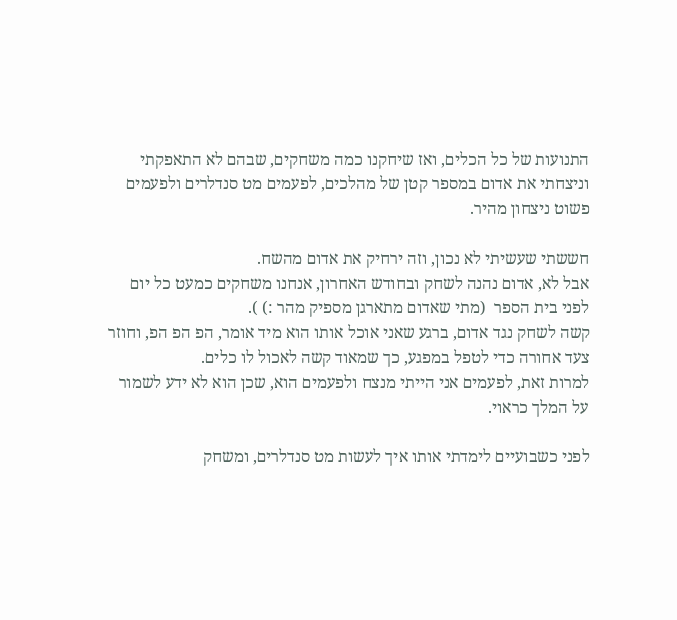התנועות של כל הכלים, ואז שיחקנו כמה משחקים, שבהם לא התאפקתי וניצחתי את אדום במספר קטן של מהלכים, לפעמים מט סנדלרים ולפעמים פשוט ניצחון מהיר.

חששתי שעשיתי לא נכון, וזה ירחיק את אדום מהשח.
אבל לא, אדום נהנה לשחק ובחודש האחרון, אנחנו משחקים כמעט כל יום לפני בית הספר  (מתי שאדום מתארגן מספיק מהר :) ).
קשה לשחק נגד אדום, ברגע שאני אוכל אותו הוא מיד אומר, הפ הפ הפ, וחוזר צעד אחורה כדי לטפל במפגע, כך שמאוד קשה לאכול לו כלים.
למרות זאת, לפעמים אני הייתי מנצח ולפעמים הוא, שכן הוא לא ידע לשמור על המלך כראוי.

לפני כשבועיים לימדתי אותו איך לעשות מט סנדלרים, ומשחק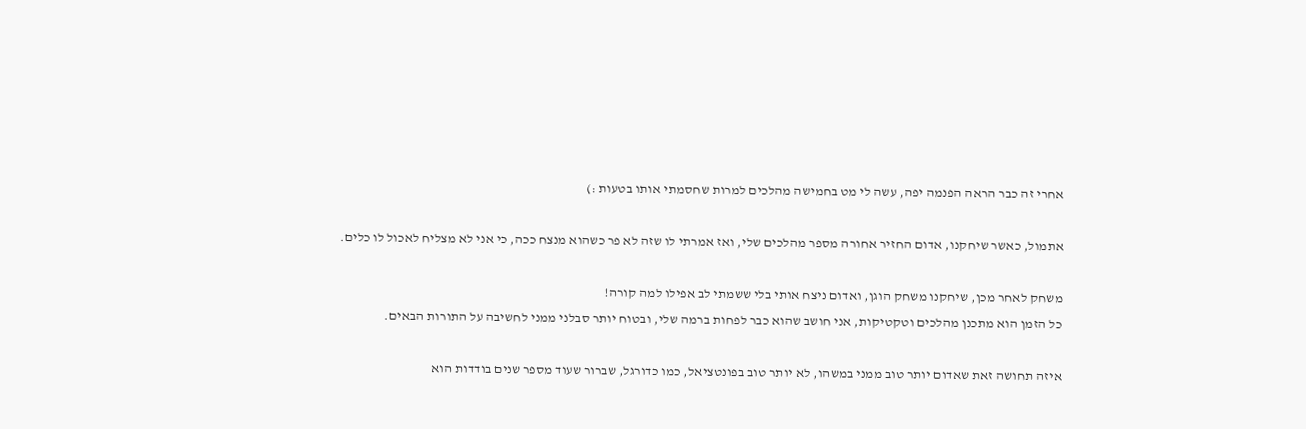אחרי זה כבר הראה הפנמה יפה, עשה לי מט בחמישה מהלכים למרות שחסמתי אותו בטעות :)

אתמול, כאשר שיחקנו, אדום החזיר אחורה מספר מהלכים שלי, ואז אמרתי לו שזה לא פר כשהוא מנצח ככה, כי אני לא מצליח לאכול לו כלים.

משחק לאחר מכן, שיחקנו משחק הוגן, ואדום ניצח אותי בלי ששמתי לב אפילו למה קורה!
כל הזמן הוא מתכנן מהלכים וטקטיקות, אני חושב שהוא כבר לפחות ברמה שלי, ובטוח יותר סבלני ממני לחשיבה על התורות הבאים.

איזה תחושה זאת שאדום יותר טוב ממני במשהו, לא יותר טוב בפונטציאל, כמו כדורגל, שברור שעוד מספר שנים בודדות הוא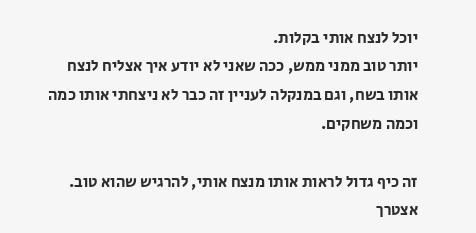יוכל לנצח אותי בקלות.
יותר טוב ממני ממש, ככה שאני לא יודע איך אצליח לנצח אותו בשח, וגם במנקלה לעניין זה כבר לא ניצחתי אותו כמה וכמה משחקים.

זה כיף גדול לראות אותו מנצח אותי, להרגיש שהוא טוב.
אצטרך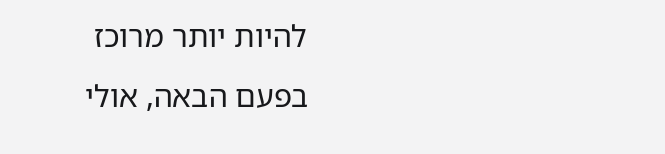להיות יותר מרוכז בפעם הבאה, אולי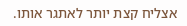אצליח קצת יותר לאתגר אותו.